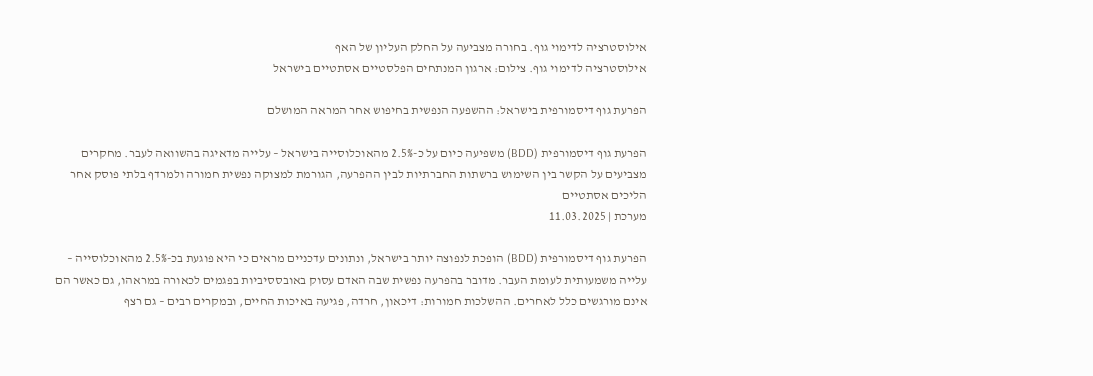אילוסטרציה לדימוי גוף. בחורה מצביעה על החלק העליון של האף
אילוסטרציה לדימוי גוף. צילום: ארגון המנתחים הפלסטיים אסתטיים בישראל

הפרעת גוף דיסמורפית בישראל: ההשפעה הנפשית בחיפוש אחר המראה המושלם

הפרעת גוף דיסמורפית (BDD) משפיעה כיום על כ-2.5% מהאוכלוסייה בישראל – עלייה מדאיגה בהשוואה לעבר. מחקרים מצביעים על הקשר בין השימוש ברשתות החברתיות לבין ההפרעה, הגורמת למצוקה נפשית חמורה ולמרדף בלתי פוסק אחר הליכים אסתטיים
מערכת | 11.03.2025

הפרעת גוף דיסמורפית (BDD) הופכת לנפוצה יותר בישראל, ונתונים עדכניים מראים כי היא פוגעת בכ-2.5% מהאוכלוסייה – עלייה משמעותית לעומת העבר. מדובר בהפרעה נפשית שבה האדם עסוק באובססיביות בפגמים לכאורה במראהו, גם כאשר הם אינם מורגשים כלל לאחרים. ההשלכות חמורות: דיכאון, חרדה, פגיעה באיכות החיים, ובמקרים רבים – גם רצף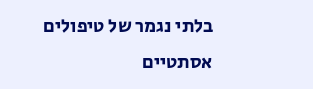בלתי נגמר של טיפולים אסתטיים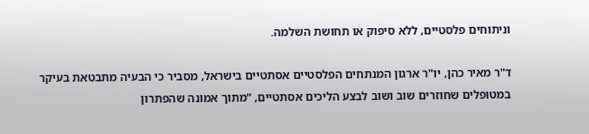וניתוחים פלסטיים, ללא סיפוק או תחושת השלמה.

ד"ר מאיר כהן, יו"ר ארגון המנתחים הפלסטיים אסתטיים בישראל, מסביר כי הבעיה מתבטאת בעיקר במטופלים שחוזרים שוב ושוב לבצע הליכים אסתטיים, "מתוך אמונה שהפתרון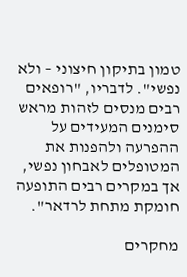טמון בתיקון חיצוני – ולא נפשי". לדבריו, "רופאים רבים מנסים לזהות מראש סימנים המעידים על ההפרעה ולהפנות את המטופלים לאבחון נפשי, אך במקרים רבים התופעה חומקת מתחת לרדאר".

מחקרים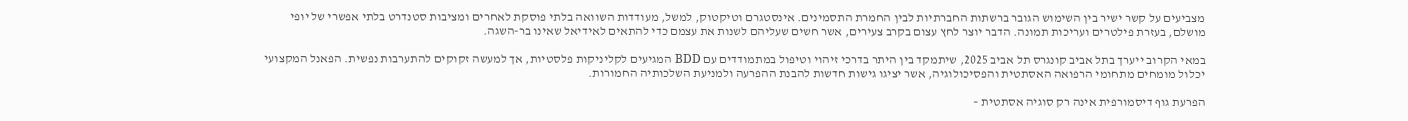מצביעים על קשר ישיר בין השימוש הגובר ברשתות החברתיות לבין החמרת התסמינים. אינסטגרם וטיקטוק, למשל, מעודדות השוואה בלתי פוסקת לאחרים ומציבות סטנדרט בלתי אפשרי של יופי מושלם, בעזרת פילטרים ועריכות תמונה. הדבר יוצר לחץ עצום בקרב צעירים, אשר חשים שעליהם לשנות את עצמם כדי להתאים לאידיאל שאינו בר-השגה.

במאי הקרוב ייערך בתל אביב קונגרס תל אביב 2025, שיתמקד בין היתר בדרכי זיהוי וטיפול במתמודדים עם BDD המגיעים לקליניקות פלסטיות, אך למעשה זקוקים להתערבות נפשית. הפאנל המקצועי יכלול מומחים מתחומי הרפואה האסתטית והפסיכולוגיה, אשר יציגו גישות חדשות להבנת ההפרעה ולמניעת השלכותיה החמורות.

הפרעת גוף דיסמורפית אינה רק סוגיה אסתטית –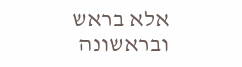אלא בראש ובראשונה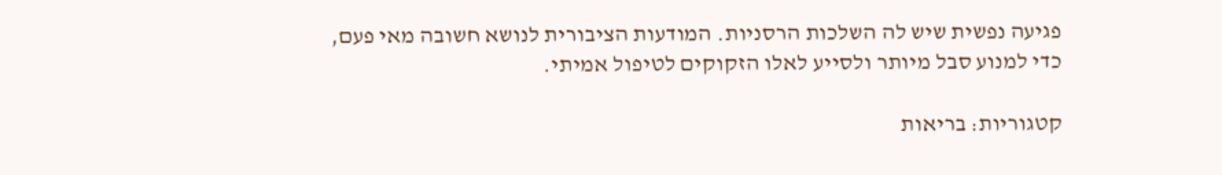פגיעה נפשית שיש לה השלכות הרסניות. המודעות הציבורית לנושא חשובה מאי פעם, כדי למנוע סבל מיותר ולסייע לאלו הזקוקים לטיפול אמיתי.

קטגוריות: בריאות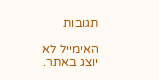תגובות

האימייל לא יוצג באתר.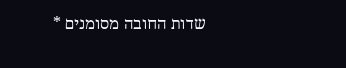שדות החובה מסומנים *